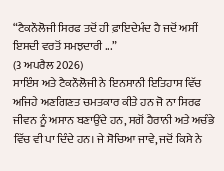“ਟੈਕਨੌਲੋਜੀ ਸਿਰਫ ਤਦੋਂ ਹੀ ਫ਼ਾਇਦੇਮੰਦ ਹੈ ਜਦੋਂ ਅਸੀਂ ਇਸਦੀ ਵਰਤੋਂ ਸਮਝਦਾਰੀ ...”
(3 ਅਪਰੈਲ 2026)
ਸਾਇੰਸ ਅਤੇ ਟੈਕਨੌਲੋਜੀ ਨੇ ਇਨਸਾਨੀ ਇਤਿਹਾਸ ਵਿੱਚ ਅਜਿਹੇ ਅਣਗਿਣਤ ਚਮਤਕਾਰ ਕੀਤੇ ਹਨ ਜੋ ਨਾ ਸਿਰਫ ਜੀਵਨ ਨੂੰ ਅਸਾਨ ਬਣਾਉਂਦੇ ਹਨ, ਸਗੋਂ ਹੈਰਾਨੀ ਅਤੇ ਅਚੰਭੇ ਵਿੱਚ ਵੀ ਪਾ ਦਿੰਦੇ ਹਨ। ਜੇ ਸੋਚਿਆ ਜਾਵੇ, ਜਦੋਂ ਕਿਸੇ ਨੇ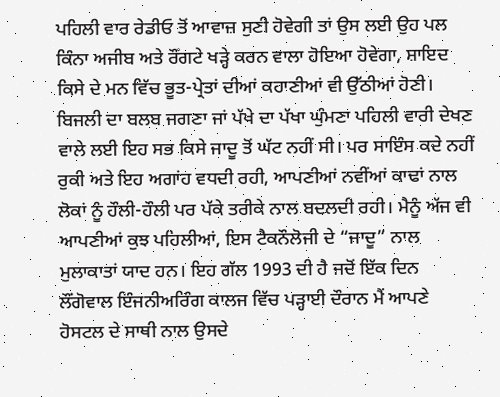ਪਹਿਲੀ ਵਾਰ ਰੇਡੀਓ ਤੋਂ ਆਵਾਜ਼ ਸੁਣੀ ਹੋਵੇਗੀ ਤਾਂ ਉਸ ਲਈ ਉਹ ਪਲ ਕਿੰਨਾ ਅਜੀਬ ਅਤੇ ਰੌਂਗਟੇ ਖੜ੍ਹੇ ਕਰਨ ਵਾਲਾ ਹੋਇਆ ਹੋਵੇਗਾ, ਸ਼ਾਇਦ ਕਿਸੇ ਦੇ ਮਨ ਵਿੱਚ ਭੂਤ-ਪ੍ਰੇਤਾਂ ਦੀਆਂ ਕਹਾਣੀਆਂ ਵੀ ਉੱਠੀਆਂ ਹੋਣੀ। ਬਿਜਲੀ ਦਾ ਬਲਬ ਜਗਣਾ ਜਾਂ ਪੱਖੇ ਦਾ ਪੱਖਾ ਘੁੰਮਣਾ ਪਹਿਲੀ ਵਾਰੀ ਦੇਖਣ ਵਾਲੇ ਲਈ ਇਹ ਸਭ ਕਿਸੇ ਜਾਦੂ ਤੋਂ ਘੱਟ ਨਹੀਂ ਸੀ। ਪਰ ਸਾਇੰਸ ਕਦੇ ਨਹੀਂ ਰੁਕੀ ਅਤੇ ਇਹ ਅਗਾਂਹ ਵਧਦੀ ਰਹੀ, ਆਪਣੀਆਂ ਨਵੀਂਆਂ ਕਾਢਾਂ ਨਾਲ ਲੋਕਾਂ ਨੂੰ ਹੌਲੀ-ਹੌਲੀ ਪਰ ਪੱਕੇ ਤਰੀਕੇ ਨਾਲ ਬਦਲਦੀ ਰਹੀ। ਮੈਨੂੰ ਅੱਜ ਵੀ ਆਪਣੀਆਂ ਕੁਝ ਪਹਿਲੀਆਂ, ਇਸ ਟੈਕਨੌਲੋਜੀ ਦੇ “ਜਾਦੂ” ਨਾਲ ਮੁਲਾਕਾਤਾਂ ਯਾਦ ਹਨ। ਇਹ ਗੱਲ 1993 ਦੀ ਹੈ ਜਦੋਂ ਇੱਕ ਦਿਨ ਲੌਂਗੋਵਾਲ ਇੰਜਨੀਅਰਿੰਗ ਕਾਲਜ ਵਿੱਚ ਪੜ੍ਹਾਈ ਦੌਰਾਨ ਮੈਂ ਆਪਣੇ ਹੋਸਟਲ ਦੇ ਸਾਥੀ ਨਾਲ ਉਸਦੇ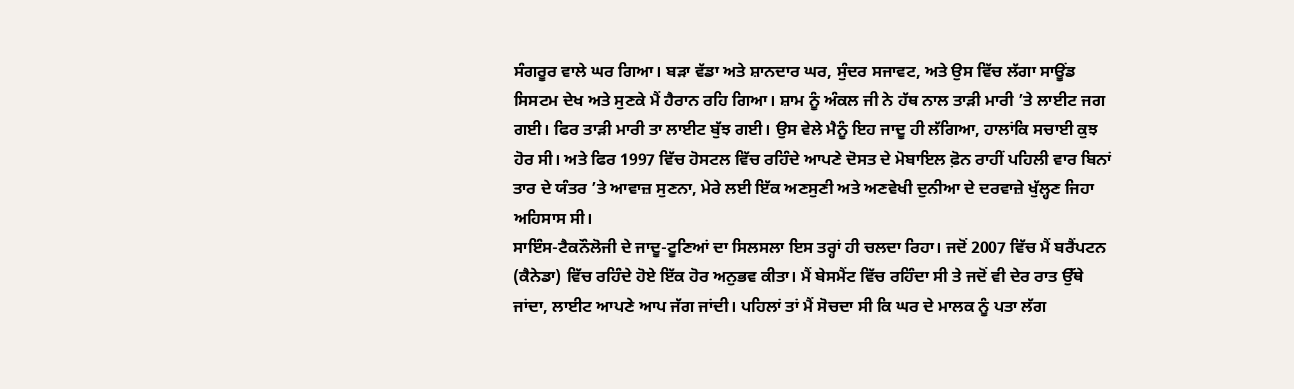ਸੰਗਰੂਰ ਵਾਲੇ ਘਰ ਗਿਆ। ਬੜਾ ਵੱਡਾ ਅਤੇ ਸ਼ਾਨਦਾਰ ਘਰ, ਸੁੰਦਰ ਸਜਾਵਟ, ਅਤੇ ਉਸ ਵਿੱਚ ਲੱਗਾ ਸਾਊਂਡ ਸਿਸਟਮ ਦੇਖ ਅਤੇ ਸੁਣਕੇ ਮੈਂ ਹੈਰਾਨ ਰਹਿ ਗਿਆ। ਸ਼ਾਮ ਨੂੰ ਅੰਕਲ ਜੀ ਨੇ ਹੱਥ ਨਾਲ ਤਾੜੀ ਮਾਰੀ ’ਤੇ ਲਾਈਟ ਜਗ ਗਈ। ਫਿਰ ਤਾੜੀ ਮਾਰੀ ਤਾ ਲਾਈਟ ਬੁੱਝ ਗਈ। ਉਸ ਵੇਲੇ ਮੈਨੂੰ ਇਹ ਜਾਦੂ ਹੀ ਲੱਗਿਆ, ਹਾਲਾਂਕਿ ਸਚਾਈ ਕੁਝ ਹੋਰ ਸੀ। ਅਤੇ ਫਿਰ 1997 ਵਿੱਚ ਹੋਸਟਲ ਵਿੱਚ ਰਹਿੰਦੇ ਆਪਣੇ ਦੋਸਤ ਦੇ ਮੋਬਾਇਲ ਫ਼ੋਨ ਰਾਹੀਂ ਪਹਿਲੀ ਵਾਰ ਬਿਨਾਂ ਤਾਰ ਦੇ ਯੰਤਰ ’ਤੇ ਆਵਾਜ਼ ਸੁਣਨਾ, ਮੇਰੇ ਲਈ ਇੱਕ ਅਣਸੁਣੀ ਅਤੇ ਅਣਵੇਖੀ ਦੁਨੀਆ ਦੇ ਦਰਵਾਜ਼ੇ ਖੁੱਲ੍ਹਣ ਜਿਹਾ ਅਹਿਸਾਸ ਸੀ।
ਸਾਇੰਸ-ਟੈਕਨੌਲੋਜੀ ਦੇ ਜਾਦੂ-ਟੂਣਿਆਂ ਦਾ ਸਿਲਸਲਾ ਇਸ ਤਰ੍ਹਾਂ ਹੀ ਚਲਦਾ ਰਿਹਾ। ਜਦੋਂ 2007 ਵਿੱਚ ਮੈਂ ਬਰੈਂਪਟਨ (ਕੈਨੇਡਾ) ਵਿੱਚ ਰਹਿੰਦੇ ਹੋਏ ਇੱਕ ਹੋਰ ਅਨੁਭਵ ਕੀਤਾ। ਮੈਂ ਬੇਸਮੈਂਟ ਵਿੱਚ ਰਹਿੰਦਾ ਸੀ ਤੇ ਜਦੋਂ ਵੀ ਦੇਰ ਰਾਤ ਉੱਥੇ ਜਾਂਦਾ, ਲਾਈਟ ਆਪਣੇ ਆਪ ਜੱਗ ਜਾਂਦੀ। ਪਹਿਲਾਂ ਤਾਂ ਮੈਂ ਸੋਚਦਾ ਸੀ ਕਿ ਘਰ ਦੇ ਮਾਲਕ ਨੂੰ ਪਤਾ ਲੱਗ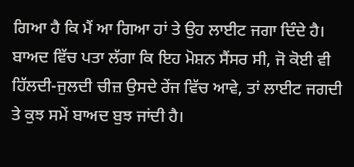ਗਿਆ ਹੈ ਕਿ ਮੈਂ ਆ ਗਿਆ ਹਾਂ ਤੇ ਉਹ ਲਾਈਟ ਜਗਾ ਦਿੰਦੇ ਹੈ। ਬਾਅਦ ਵਿੱਚ ਪਤਾ ਲੱਗਾ ਕਿ ਇਹ ਮੋਸ਼ਨ ਸੈਂਸਰ ਸੀ, ਜੋ ਕੋਈ ਵੀ ਹਿੱਲਦੀ-ਜੁਲਦੀ ਚੀਜ਼ ਉਸਦੇ ਰੇਂਜ ਵਿੱਚ ਆਵੇ, ਤਾਂ ਲਾਈਟ ਜਗਦੀ ਤੇ ਕੁਝ ਸਮੇਂ ਬਾਅਦ ਬੁਝ ਜਾਂਦੀ ਹੈ।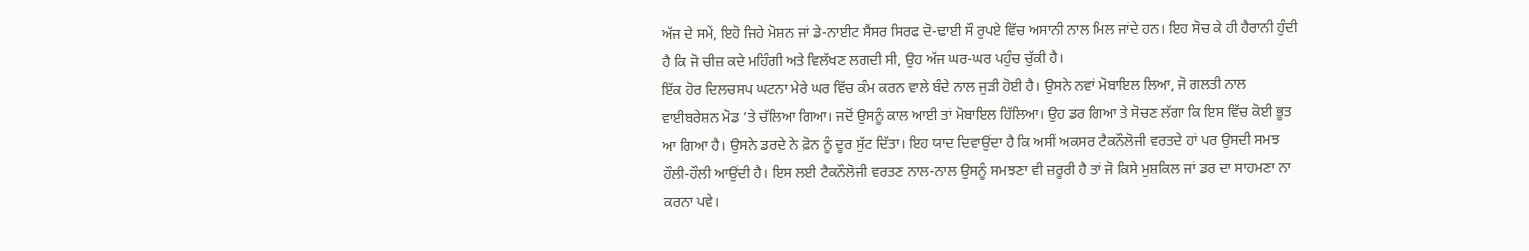ਅੱਜ ਦੇ ਸਮੇਂ, ਇਹੋ ਜਿਹੇ ਮੋਸ਼ਨ ਜਾਂ ਡੇ-ਨਾਈਟ ਸੈਂਸਰ ਸਿਰਫ ਦੋ-ਢਾਈ ਸੌ ਰੁਪਏ ਵਿੱਚ ਅਸਾਨੀ ਨਾਲ ਮਿਲ ਜਾਂਦੇ ਹਨ। ਇਹ ਸੋਚ ਕੇ ਹੀ ਹੈਰਾਨੀ ਹੁੰਦੀ ਹੈ ਕਿ ਜੋ ਚੀਜ਼ ਕਦੇ ਮਹਿੰਗੀ ਅਤੇ ਵਿਲੱਖਣ ਲਗਦੀ ਸੀ, ਉਹ ਅੱਜ ਘਰ-ਘਰ ਪਹੁੰਚ ਚੁੱਕੀ ਹੈ।
ਇੱਕ ਹੋਰ ਦਿਲਚਸਪ ਘਟਨਾ ਮੇਰੇ ਘਰ ਵਿੱਚ ਕੰਮ ਕਰਨ ਵਾਲੇ ਬੰਦੇ ਨਾਲ ਜੁੜੀ ਹੋਈ ਹੈ। ਉਸਨੇ ਨਵਾਂ ਮੋਬਾਇਲ ਲਿਆ, ਜੋ ਗਲਤੀ ਨਾਲ ਵਾਈਬਰੇਸ਼ਨ ਮੋਡ ’ਤੇ ਚੱਲਿਆ ਗਿਆ। ਜਦੋਂ ਉਸਨੂੰ ਕਾਲ ਆਈ ਤਾਂ ਮੋਬਾਇਲ ਹਿੱਲਿਆ। ਉਹ ਡਰ ਗਿਆ ਤੇ ਸੋਚਣ ਲੱਗਾ ਕਿ ਇਸ ਵਿੱਚ ਕੋਈ ਭੂਤ ਆ ਗਿਆ ਹੈ। ਉਸਨੇ ਡਰਦੇ ਨੇ ਫ਼ੋਨ ਨੂੰ ਦੂਰ ਸੁੱਟ ਦਿੱਤਾ। ਇਹ ਯਾਦ ਦਿਵਾਉਂਦਾ ਹੈ ਕਿ ਅਸੀਂ ਅਕਸਰ ਟੈਕਨੌਲੋਜੀ ਵਰਤਦੇ ਹਾਂ ਪਰ ਉਸਦੀ ਸਮਝ ਹੌਲੀ-ਹੌਲੀ ਆਉਂਦੀ ਹੈ। ਇਸ ਲਈ ਟੈਕਨੌਲੋਜੀ ਵਰਤਣ ਨਾਲ-ਨਾਲ ਉਸਨੂੰ ਸਮਝਣਾ ਵੀ ਜ਼ਰੂਰੀ ਹੈ ਤਾਂ ਜੋ ਕਿਸੇ ਮੁਸ਼ਕਿਲ ਜਾਂ ਡਰ ਦਾ ਸਾਹਮਣਾ ਨਾ ਕਰਨਾ ਪਵੇ।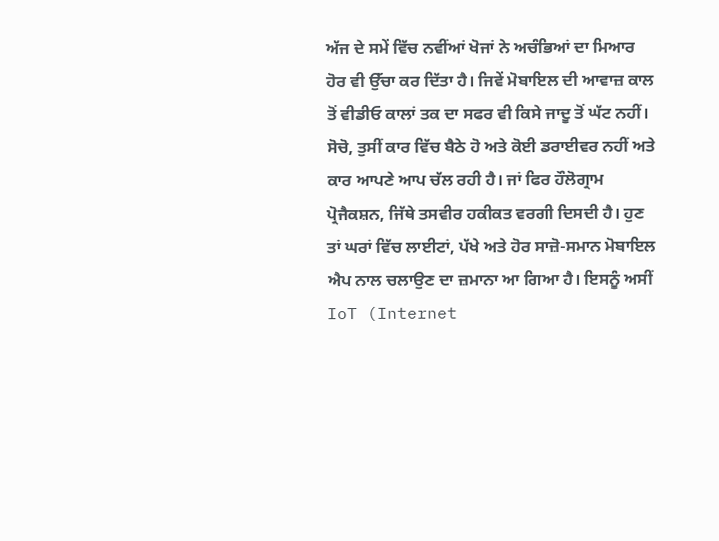ਅੱਜ ਦੇ ਸਮੇਂ ਵਿੱਚ ਨਵੀਂਆਂ ਖੋਜਾਂ ਨੇ ਅਚੰਭਿਆਂ ਦਾ ਮਿਆਰ ਹੋਰ ਵੀ ਉੱਚਾ ਕਰ ਦਿੱਤਾ ਹੈ। ਜਿਵੇਂ ਮੋਬਾਇਲ ਦੀ ਆਵਾਜ਼ ਕਾਲ ਤੋਂ ਵੀਡੀਓ ਕਾਲਾਂ ਤਕ ਦਾ ਸਫਰ ਵੀ ਕਿਸੇ ਜਾਦੂ ਤੋਂ ਘੱਟ ਨਹੀਂ। ਸੋਚੋ, ਤੁਸੀਂ ਕਾਰ ਵਿੱਚ ਬੈਠੇ ਹੋ ਅਤੇ ਕੋਈ ਡਰਾਈਵਰ ਨਹੀਂ ਅਤੇ ਕਾਰ ਆਪਣੇ ਆਪ ਚੱਲ ਰਹੀ ਹੈ। ਜਾਂ ਫਿਰ ਹੌਲੋਗ੍ਰਾਮ ਪ੍ਰੋਜੈਕਸ਼ਨ, ਜਿੱਥੇ ਤਸਵੀਰ ਹਕੀਕਤ ਵਰਗੀ ਦਿਸਦੀ ਹੈ। ਹੁਣ ਤਾਂ ਘਰਾਂ ਵਿੱਚ ਲਾਈਟਾਂ, ਪੱਖੇ ਅਤੇ ਹੋਰ ਸਾਜ਼ੋ-ਸਮਾਨ ਮੋਬਾਇਲ ਐਪ ਨਾਲ ਚਲਾਉਣ ਦਾ ਜ਼ਮਾਨਾ ਆ ਗਿਆ ਹੈ। ਇਸਨੂੰ ਅਸੀਂ IoT (Internet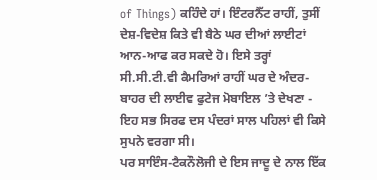of Things) ਕਹਿੰਦੇ ਹਾਂ। ਇੰਟਰਨੈੱਟ ਰਾਹੀਂ, ਤੁਸੀਂ ਦੇਸ਼-ਵਿਦੇਸ਼ ਕਿਤੇ ਵੀ ਬੈਠੇ ਘਰ ਦੀਆਂ ਲਾਈਟਾਂ ਆਨ-ਆਫ ਕਰ ਸਕਦੇ ਹੋ। ਇਸੇ ਤਰ੍ਹਾਂ ਸੀ.ਸੀ.ਟੀ.ਵੀ ਕੈਮਰਿਆਂ ਰਾਹੀਂ ਘਰ ਦੇ ਅੰਦਰ-ਬਾਹਰ ਦੀ ਲਾਈਵ ਫੁਟੇਜ ਮੋਬਾਇਲ ’ਤੇ ਦੇਖਣਾ - ਇਹ ਸਭ ਸਿਰਫ ਦਸ ਪੰਦਰਾਂ ਸਾਲ ਪਹਿਲਾਂ ਵੀ ਕਿਸੇ ਸੁਪਨੇ ਵਰਗਾ ਸੀ।
ਪਰ ਸਾਇੰਸ-ਟੈਕਨੌਲੋਜੀ ਦੇ ਇਸ ਜਾਦੂ ਦੇ ਨਾਲ ਇੱਕ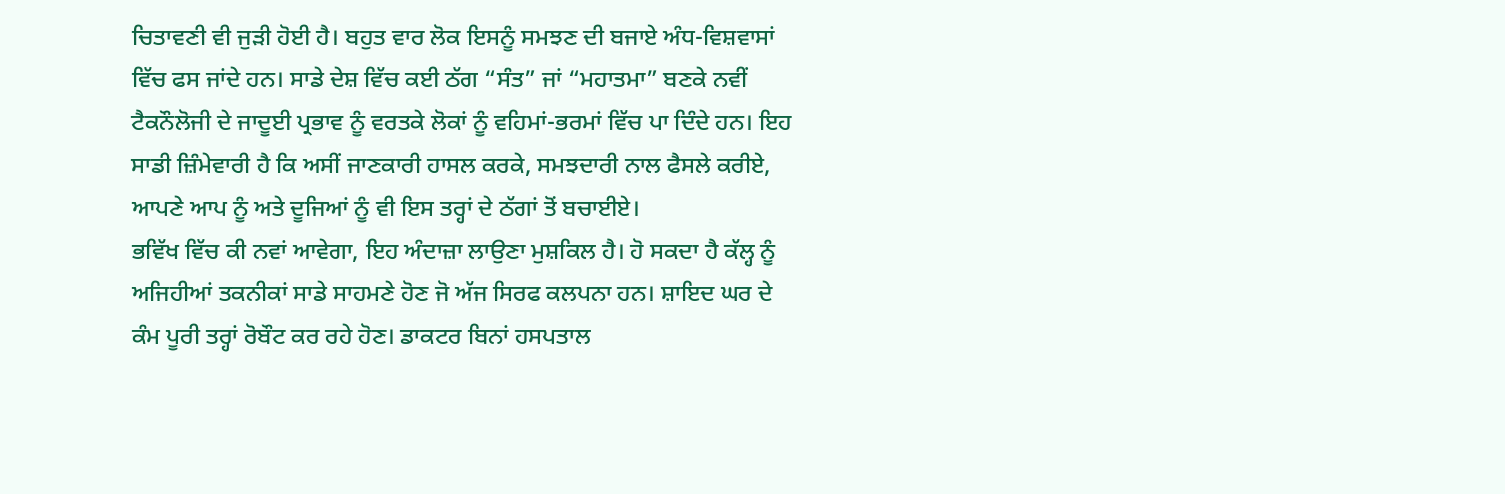ਚਿਤਾਵਣੀ ਵੀ ਜੁੜੀ ਹੋਈ ਹੈ। ਬਹੁਤ ਵਾਰ ਲੋਕ ਇਸਨੂੰ ਸਮਝਣ ਦੀ ਬਜਾਏ ਅੰਧ-ਵਿਸ਼ਵਾਸਾਂ ਵਿੱਚ ਫਸ ਜਾਂਦੇ ਹਨ। ਸਾਡੇ ਦੇਸ਼ ਵਿੱਚ ਕਈ ਠੱਗ “ਸੰਤ” ਜਾਂ “ਮਹਾਤਮਾ” ਬਣਕੇ ਨਵੀਂ ਟੈਕਨੌਲੋਜੀ ਦੇ ਜਾਦੂਈ ਪ੍ਰਭਾਵ ਨੂੰ ਵਰਤਕੇ ਲੋਕਾਂ ਨੂੰ ਵਹਿਮਾਂ-ਭਰਮਾਂ ਵਿੱਚ ਪਾ ਦਿੰਦੇ ਹਨ। ਇਹ ਸਾਡੀ ਜ਼ਿੰਮੇਵਾਰੀ ਹੈ ਕਿ ਅਸੀਂ ਜਾਣਕਾਰੀ ਹਾਸਲ ਕਰਕੇ, ਸਮਝਦਾਰੀ ਨਾਲ ਫੈਸਲੇ ਕਰੀਏ, ਆਪਣੇ ਆਪ ਨੂੰ ਅਤੇ ਦੂਜਿਆਂ ਨੂੰ ਵੀ ਇਸ ਤਰ੍ਹਾਂ ਦੇ ਠੱਗਾਂ ਤੋਂ ਬਚਾਈਏ।
ਭਵਿੱਖ ਵਿੱਚ ਕੀ ਨਵਾਂ ਆਵੇਗਾ, ਇਹ ਅੰਦਾਜ਼ਾ ਲਾਉਣਾ ਮੁਸ਼ਕਿਲ ਹੈ। ਹੋ ਸਕਦਾ ਹੈ ਕੱਲ੍ਹ ਨੂੰ ਅਜਿਹੀਆਂ ਤਕਨੀਕਾਂ ਸਾਡੇ ਸਾਹਮਣੇ ਹੋਣ ਜੋ ਅੱਜ ਸਿਰਫ ਕਲਪਨਾ ਹਨ। ਸ਼ਾਇਦ ਘਰ ਦੇ ਕੰਮ ਪੂਰੀ ਤਰ੍ਹਾਂ ਰੋਬੌਟ ਕਰ ਰਹੇ ਹੋਣ। ਡਾਕਟਰ ਬਿਨਾਂ ਹਸਪਤਾਲ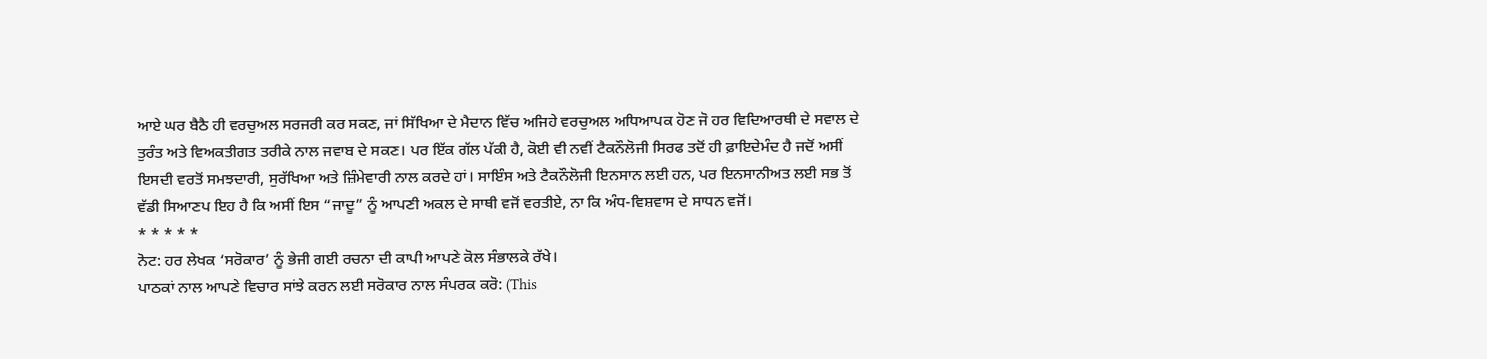ਆਏ ਘਰ ਬੈਠੈ ਹੀ ਵਰਚੁਅਲ ਸਰਜਰੀ ਕਰ ਸਕਣ, ਜਾਂ ਸਿੱਖਿਆ ਦੇ ਮੈਦਾਨ ਵਿੱਚ ਅਜਿਹੇ ਵਰਚੁਅਲ ਅਧਿਆਪਕ ਹੋਣ ਜੋ ਹਰ ਵਿਦਿਆਰਥੀ ਦੇ ਸਵਾਲ ਦੇ ਤੁਰੰਤ ਅਤੇ ਵਿਅਕਤੀਗਤ ਤਰੀਕੇ ਨਾਲ ਜਵਾਬ ਦੇ ਸਕਣ। ਪਰ ਇੱਕ ਗੱਲ ਪੱਕੀ ਹੈ, ਕੋਈ ਵੀ ਨਵੀਂ ਟੈਕਨੌਲੋਜੀ ਸਿਰਫ ਤਦੋਂ ਹੀ ਫ਼ਾਇਦੇਮੰਦ ਹੈ ਜਦੋਂ ਅਸੀਂ ਇਸਦੀ ਵਰਤੋਂ ਸਮਝਦਾਰੀ, ਸੁਰੱਖਿਆ ਅਤੇ ਜ਼ਿੰਮੇਵਾਰੀ ਨਾਲ ਕਰਦੇ ਹਾਂ। ਸਾਇੰਸ ਅਤੇ ਟੈਕਨੌਲੋਜੀ ਇਨਸਾਨ ਲਈ ਹਨ, ਪਰ ਇਨਸਾਨੀਅਤ ਲਈ ਸਭ ਤੋਂ ਵੱਡੀ ਸਿਆਣਪ ਇਹ ਹੈ ਕਿ ਅਸੀਂ ਇਸ “ਜਾਦੂ” ਨੂੰ ਆਪਣੀ ਅਕਲ ਦੇ ਸਾਥੀ ਵਜੋਂ ਵਰਤੀਏ, ਨਾ ਕਿ ਅੰਧ-ਵਿਸ਼ਵਾਸ ਦੇ ਸਾਧਨ ਵਜੋਂ।
* * * * *
ਨੋਟ: ਹਰ ਲੇਖਕ ‘ਸਰੋਕਾਰ’ ਨੂੰ ਭੇਜੀ ਗਈ ਰਚਨਾ ਦੀ ਕਾਪੀ ਆਪਣੇ ਕੋਲ ਸੰਭਾਲਕੇ ਰੱਖੇ।
ਪਾਠਕਾਂ ਨਾਲ ਆਪਣੇ ਵਿਚਾਰ ਸਾਂਝੇ ਕਰਨ ਲਈ ਸਰੋਕਾਰ ਨਾਲ ਸੰਪਰਕ ਕਰੋ: (This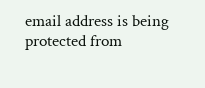email address is being protected from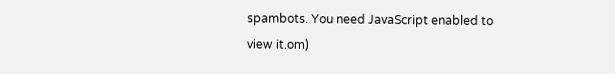spambots. You need JavaScript enabled to view it.om)